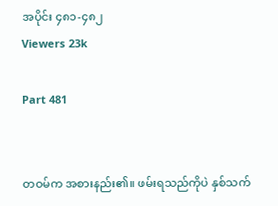အပိုင်း ၄၈၁-၄၈၂
Viewers 23k

Part 481


တဝမ်က အစားနည်း၏။ ဖမ်းရသည်ကိုပဲ နှစ်သက်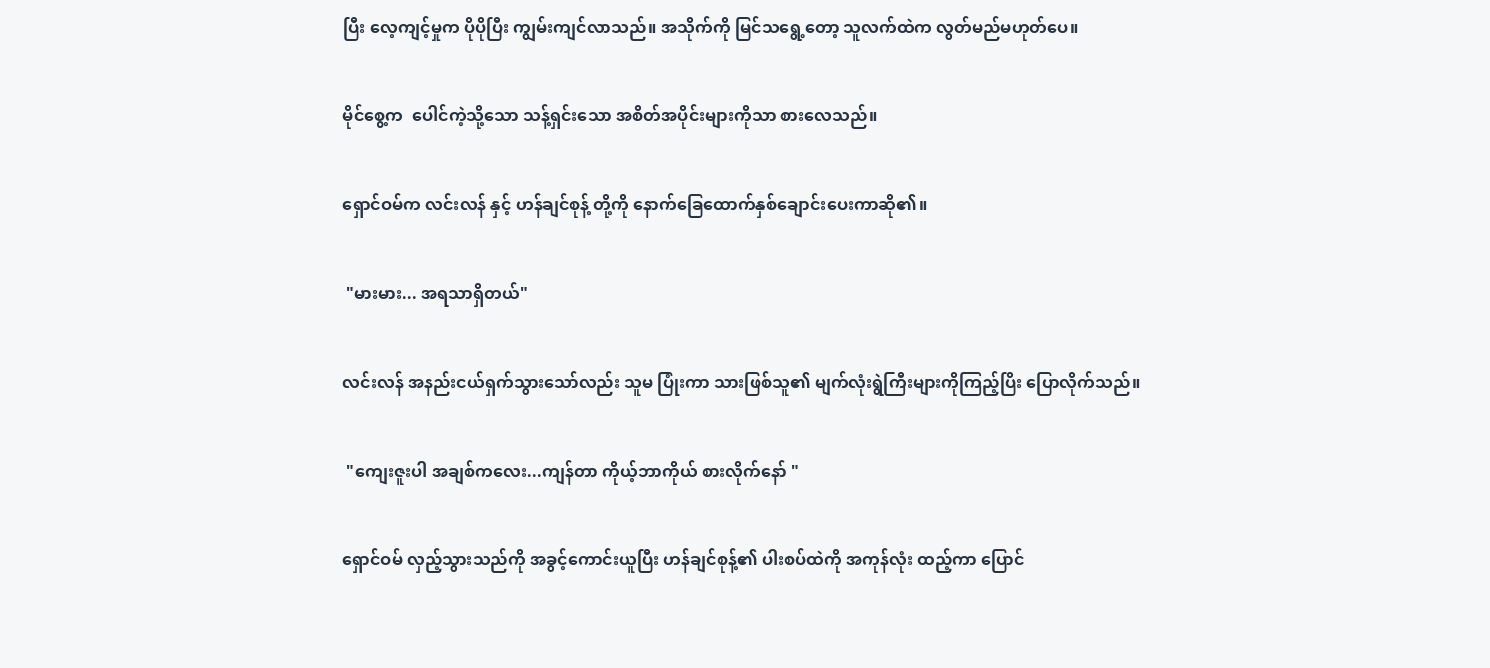ပြီး လေ့ကျင့်မှုက ပိုပိုပြီး ကျွမ်းကျင်လာသည်။ အသိုက်ကို မြင်သရွေ့တော့ သူလက်ထဲက လွတ်မည်မဟုတ်ပေ။


မိုင်စွေ့က  ပေါင်ကဲ့သို့သော သန့်ရှင်းသော အစိတ်အပိုင်းများကိုသာ စားလေသည်။


ရှောင်ဝမ်က လင်းလန် နှင့် ဟန်ချင်စုန့် တို့ကို နောက်ခြေထောက်နှစ်ချောင်းပေးကာဆို၏။


 "မားမား... အရသာရှိတယ်"


လင်းလန် အနည်းငယ်ရှက်သွားသော်လည်း သူမ ပြုံးကာ သားဖြစ်သူ၏ မျက်လုံးရွဲကြီးများကိုကြည့်ပြိး ပြောလိုက်သည်။


 "ကျေးဇူးပါ အချစ်ကလေး...ကျန်တာ ကိုယ့်ဘာကိုယ် စားလိုက်နော် "


ရှောင်ဝမ် လှည့်သွားသည်ကို အခွင့်ကောင်းယူပြီး ဟန်ချင်စုန့်၏ ပါးစပ်ထဲကို အကုန်လုံး ထည့်ကာ ပြောင်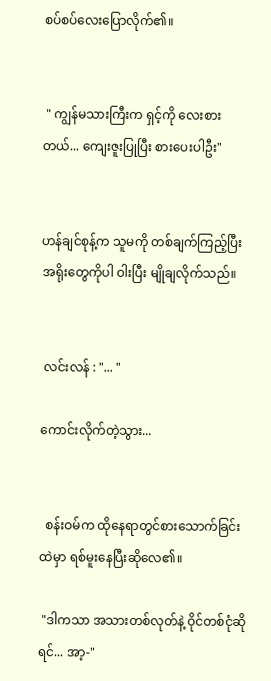စပ်စပ်လေးပြောလိုက်၏။


 " ကျွန်မသားကြီးက ရှင့်ကို လေးစားတယ်... ကျေးဇူးပြုပြီး စားပေးပါဦး"


ဟန်ချင်စုန့်က သူမကို တစ်ချက်ကြည့်ပြီး အရိုးတွေကိုပါ ဝါးပြီး မျိုချလိုက်သည်။


 လင်းလန် : "... "

ကောင်းလိုက်တဲ့သွား...


  စန်းဝမ်က ထိုနေရာတွင်စားသောက်ခြင်းထဲမှာ ရစ်မူးနေပြီးဆိုလေ၏။

 "ဒါကသာ အသားတစ်လုတ်နဲ့ ဝိုင်တစ်ငုံဆိုရင်... အာ့-"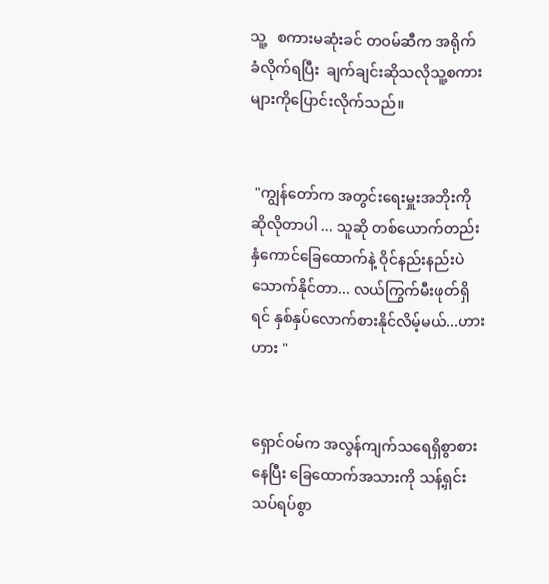သူ့   စကားမဆုံးခင် တဝမ်ဆီက အရိုက်ခံလိုက်ရပြီး  ချက်ချင်းဆိုသလိုသူ့စကားများကိုပြောင်းလိုက်သည်။


 "ကျွန်တော်က အတွင်းရေးမှူးအဘိုးကို ဆိုလိုတာပါ ... သူဆို တစ်ယောက်တည်း နှံကောင်ခြေထောက်နဲ့ ဝိုင်နည်းနည်းပဲသောက်နိုင်တာ... လယ်ကြွက်မီးဖုတ်ရှိရင် နှစ်နှပ်လောက်စားနိုင်လိမ့်မယ်...ဟားဟား "


ရှောင်ဝမ်က အလွန်ကျက်သရေရှိစွာစားနေပြီး ခြေထောက်အသားကို သန့်ရှင်းသပ်ရပ်စွာ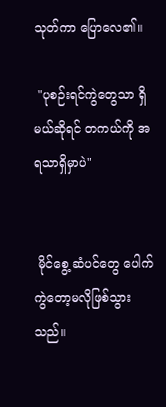သုတ်ကာ ပြောလေ၏။

 "ပုစဉ်းရင်ကွဲတွေသာ ရှိမယ်ဆိုရင် တကယ်ကို အရသာရှိမှာပဲ"


 မိုင်စွေ့ ဆံပင်တွေ ပေါက်ကွဲတော့မလိုဖြစ်သွားသည်။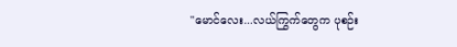"မောင်လေး...လယ်ကြွက်တွေက ပုစဉ်း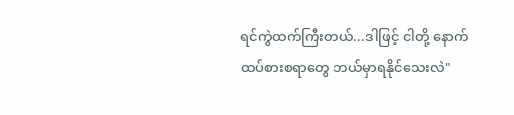ရင်ကွဲထက်ကြီးတယ်...ဒါဖြင့် ငါတို့ နောက်ထပ်စားစရာတွေ ဘယ်မှာရနိုင်သေးလဲ"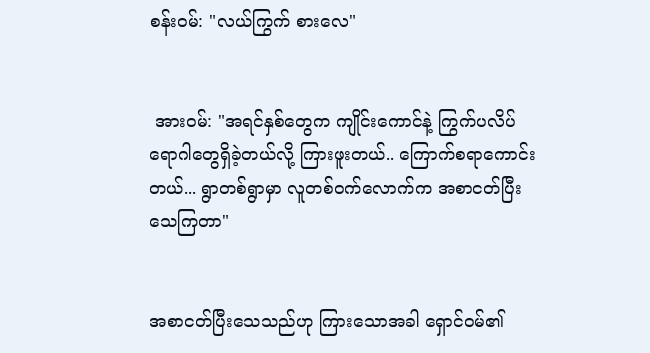စန်းဝမ်: "လယ်ကြွက် စားလေ"


 အားဝမ်: "အရင်နှစ်တွေက ကျိုင်းကောင်နဲ့ ကြွက်ပလိပ်ရောဂါတွေရှိခဲ့တယ်လို့ ကြားဖူးတယ်.. ကြောက်စရာကောင်းတယ်... ရွာတစ်ရွာမှာ လူတစ်ဝက်လောက်က အစာငတ်ပြီးသေကြတာ"


အစာငတ်ပြီးသေသည်ဟု ကြားသောအခါ ရှောင်ဝမ်၏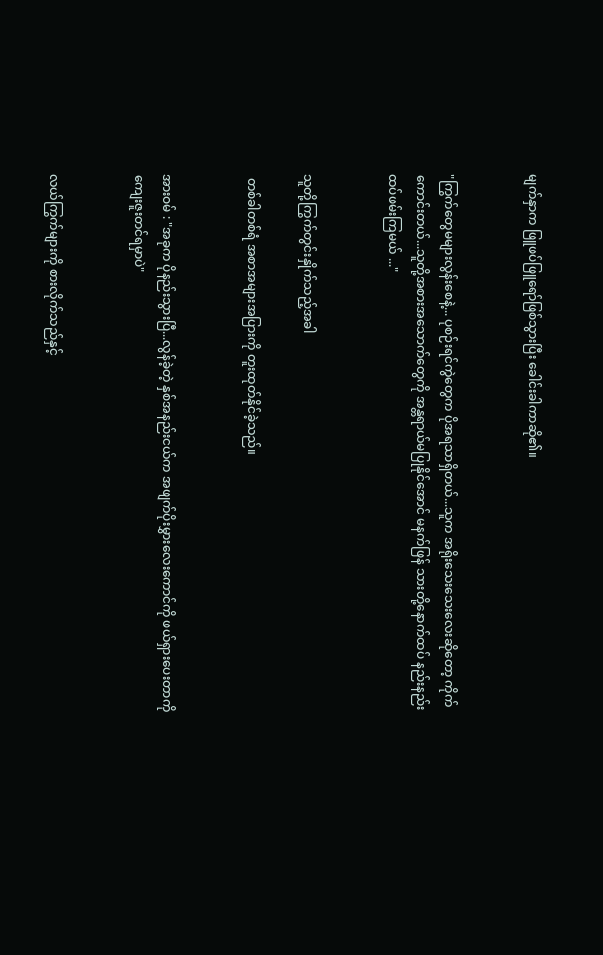မျက်နှာက ဖြူဖပ်ဖြူရော်ဖြစ်သွားပြီး ခေါင်းခါကာဆို၏။


"ကြွက်တွေမများလွန်းစေနဲ့... ပုစဉ်းရင်ကွဲတွေက ပိုအရသာရှိတယ်...သူက အရိုးသေးသေးလေးဆိုတော့ ကိုက်ကောင်းတယ်...သူတို့အစားအသောက်တွေကို အန္တရာယ်မပြုနိုင်အောင် မနက်ဖြန် သားတို့နောက်ထပ် နည်းနည်းထပ်ဖမ်းကြမယ် ..."


သူတို့ကြွက်တွင်းနှိုက်သည့်အခါ

 တစ်ခါတစ်ရံ အစာအများအပြားကို တူးထုတ်နိုင်ခဲ့သည်။


အားဝမ် : "အခုက ပိုနည်းသွားပြီ...လွန်ခဲ့တဲ့ နှစ်အနည်းငယ်က အဖျက်ပိုးမွှားလေးကောင်ကို ဖယ်ရှားပေးတာကို ကျေးဇူးတင်ရမှာပဲ"


လယ်ကြွက်များကို စားလိုက်သည်နှင့်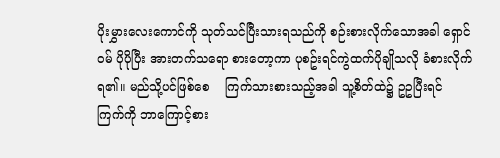ပိုးမွှားလေးကောင်ကို သုတ်သင်ပြီးသားရသည်ကို စဉ်းစားလိုက်သောအခါ ရှောင်ဝမ် ပိုပိုပြီး အားတက်သရော စားတော့ကာ ပုစဥ်းရင်ကွဲထက်ပိုချိုသလို ခံစားလိုက်ရ၏။ မည်သို့ပင်ဖြစ်စေ    ကြက်သားစားသည့်အခါ သူ့စိတ်ထဲ၌ ဥဥပြီးရင် ကြက်ကို ဘာကြောင့်စား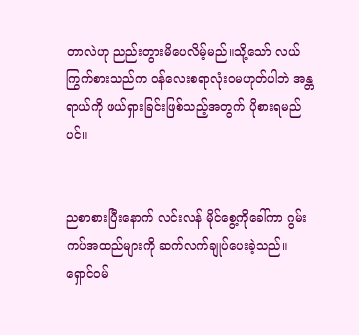တာလဲဟု ညည်းတွားမိပေလိမ့်မည်။သို့သော် လယ်ကြွက်စားသည်က ဝန်လေးစရာလုံးဝမဟုတ်ပါဘဲ အန္တရာယ်ကို ဖယ်ရှားခြင်းဖြစ်သည့်အတွက် ပိုစားရမည်ပင်။


ညစာစားပြီးနောက် လင်းလန် မိုင်စွေ့ကိုခေါ်ကာ ဂွမ်းကပ်အထည်များကို ဆက်လက်ချုပ်ပေးခဲ့သည်။ ရှောင်ဝမ်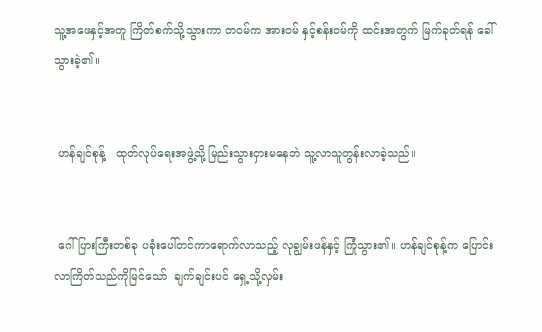သူ့အဖေနှင့်အတူ ကြိတ်စက်သို့သွားကာ တဝမ်က အားဝမ် နှင့်စန်းဝမ်ကို ထင်းအတွက် မြက်ခုတ်ရန် ခေါ်သွားခဲ့၏။


 ဟန်ချင်စုန့်   ထုတ်လုပ်ရေးအဖွဲ့သို့ မြည်းသွားငှားမနေဘဲ သူ့လာသူတွန်းလာခဲ့သည်။


 ဂေါ်ပြားကြီးတစ်ခု ပခုံးပေါ်တင်ကာရောက်လာသည့် လုချွမ်းဖန်နှင့် ကြုံသွား၏။ ဟန်ချင်စုန့်က ပြောင်းလာကြိတ်သည်ကိုမြင်သော်  ချက်ချင်းပင် ရှေ့သို့လှမ်း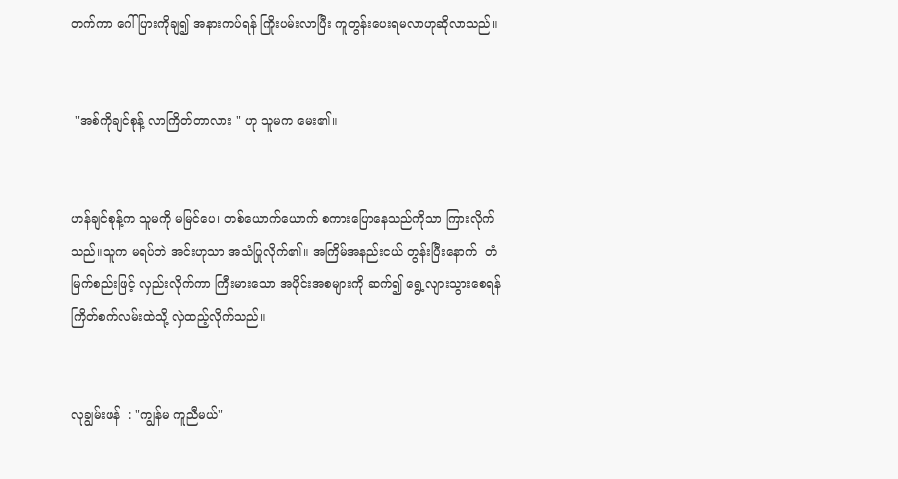တက်ကာ ဂေါ်ပြားကိုချ၍ အနားကပ်ရန် ကြိုးပမ်းလာပြီး ကူတွန်းပေးရမလာဟုဆိုလာသည်။


 "အစ်ကိုချင်စုန့် လာကြိတ်တာလား " ဟု သူမက မေး၏။


ဟန်ချင်စုန့်က သူမကို မမြင်ပေ၊ တစ်ယောက်ယောက် စကားပြောနေသည်ကိုသာ ကြားလိုက်သည်။သူက မရပ်ဘဲ အင်းဟုသာ အသံပြုလိုက်၏။ အကြိမ်အနည်းငယ် တွန်းပြီးနောက်  တံမြက်စည်းဖြင့် လှည်းလိုက်ကာ ကြီးမားသော အပိုင်းအစများကို ဆက်၍ ရွေ့လျားသွားစေရန် ကြိတ်စက်လမ်းထဲသို့ လှဲထည့်လိုက်သည်။


လုချွမ်းဖန်  : "ကျွန်မ ကူညီမယ်"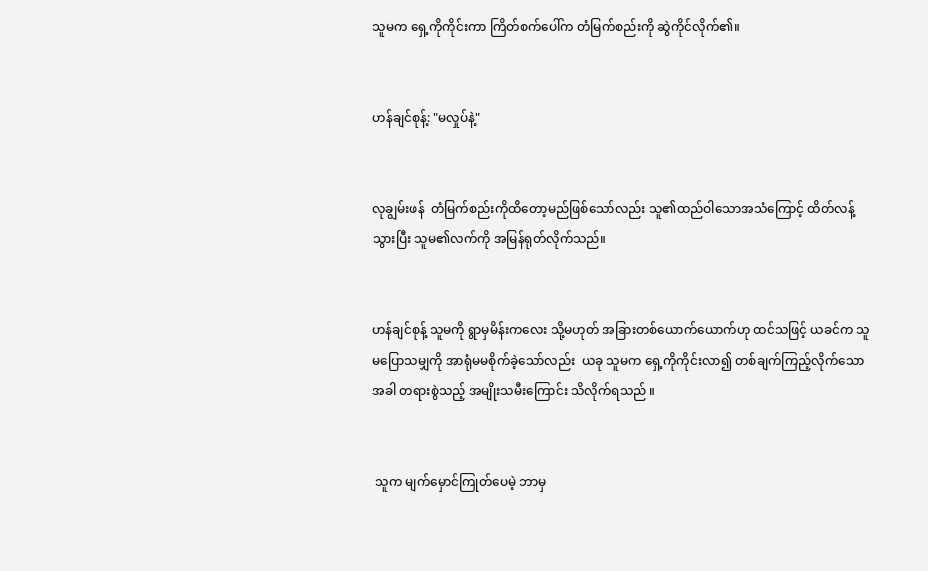သူမက ရှေ့ကိုကိုင်းကာ ကြိတ်စက်ပေါ်က တံမြက်စည်းကို ဆွဲကိုင်လိုက်၏။


ဟန်ချင်စုန့်: "မလှုပ်နဲ့"


လုချွမ်းဖန်  တံမြက်စည်းကိုထိတော့မည်ဖြစ်သော်လည်း သူ၏ထည်ဝါသောအသံကြောင့် ထိတ်လန့်သွားပြီး သူမ၏လက်ကို အမြန်ရုတ်လိုက်သည်။


ဟန်ချင်စုန့် သူမကို ရွာမှမိန်းကလေး သို့မဟုတ် အခြားတစ်ယောက်ယောက်ဟု ထင်သဖြင့် ယခင်က သူမပြောသမျှကို အာရုံမမစိုက်ခဲ့သော်လည်း  ယခု သူမက ရှေ့ကိုကိုင်းလာ၍ တစ်ချက်ကြည့်လိုက်သောအခါ တရားစွဲသည့် အမျိုးသမီးကြောင်း သိလိုက်ရသည် ။


 သူက မျက်မှောင်ကြုတ်ပေမဲ့ ဘာမှ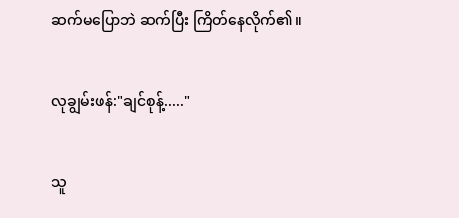ဆက်မပြောဘဲ ဆက်ပြီး ကြိတ်နေလိုက်၏။


လုချွမ်းဖန်:"ချင်စုန့်....."


သူ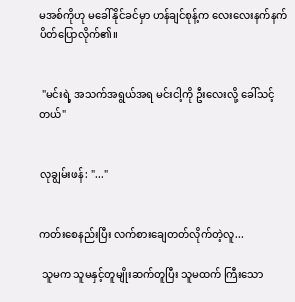မအစ်ကိုဟု မခေါ်နိုင်ခင်မှာ ဟန်ချင်စုန့်က လေးလေးနက်နက် ပိတ်ပြောလိုက်၏။


 "မင်းရဲ့ အသက်အရွယ်အရ မင်းငါ့ကို ဦးလေးလို့ ခေါ်သင့်တယ်"


လုချွမ်းဖန်: "..."


ကတ်းစေနည်းပြီး လက်စားချေတတ်လိုက်တဲ့လူ...

 သူမက သူမနှင့်တူမျိုးဆက်တူပြီး သူမထက် ကြီးသော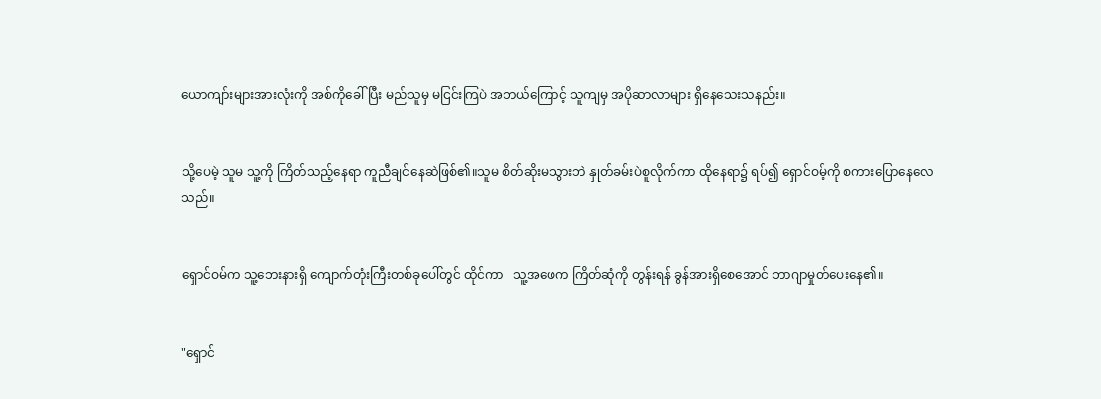ယောကျာ်းများအားလုံးကို အစ်ကိုခေါ်ပြီး မည်သူမှ မငြင်းကြပဲ အဘယ်ကြောင့် သူကျမှ အပိုဆာလာများ ရှိနေသေးသနည်း။


သို့ပေမဲ့ သူမ သူ့ကို ကြိတ်သည့်နေရာ ကူညီချင်နေဆဲဖြစ်၏။သူမ စိတ်ဆိုးမသွားဘဲ နှုတ်ခမ်းပဲစူလိုက်ကာ ထိုနေရာ၌ ရပ်၍ ရှောင်ဝမ့်ကို စကားပြောနေလေသည်။


ရှောင်ဝမ်က သူ့ဘေးနားရှိ ကျောက်တုံးကြီးတစ်ခုပေါ်တွင် ထိုင်ကာ   သူ့အဖေက ကြိတ်ဆုံကို တွန်းရန် ခွန်အားရှိစေအောင် ဘာဂျာမှုတ်ပေးနေ၏။


"ရှောင်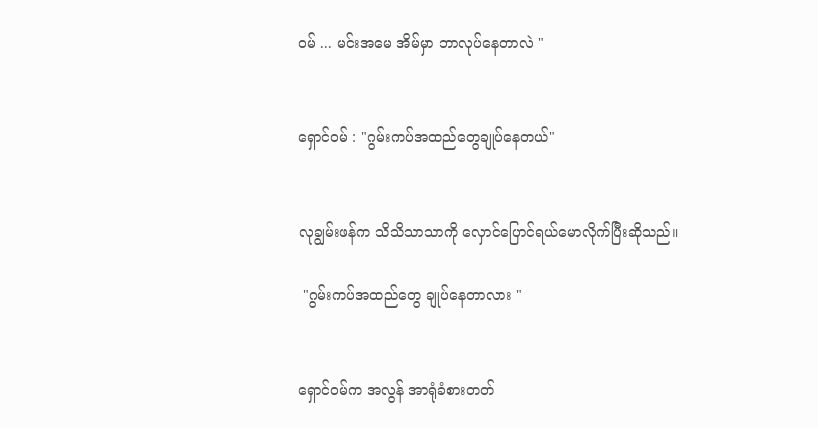ဝမ် ... မင်းအမေ အိမ်မှာ ဘာလုပ်နေတာလဲ "


ရှောင်ဝမ် : "ဂွမ်းကပ်အထည်တွေချုပ်နေတယ်"


လုချွမ်းဖန်က သိသိသာသာကို လှောင်ပြောင်ရယ်မောလိုက်ပြီးဆိုသည်။

 "ဂွမ်းကပ်အထည်တွေ ချုပ်နေတာလား "


ရှောင်ဝမ်က အလွန် အာရုံခံစားတတ်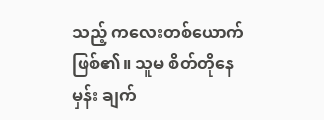သည့် ကလေးတစ်ယောက်ဖြစ်၏။ သူမ စိတ်တိုနေမှန်း ချက်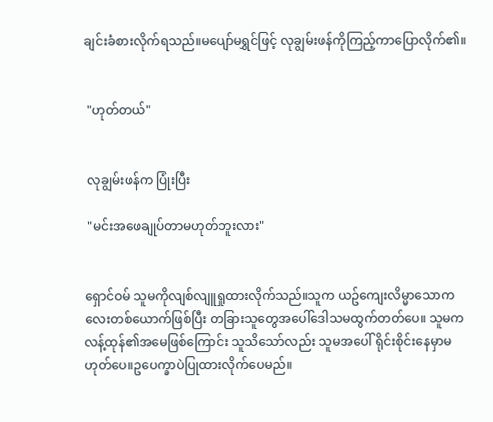ချင်းခံစားလိုက်ရသည်။မပျော်မရွှင်ဖြင့် လုချွမ်းဖန်ကိုကြည့်ကာပြောလိုက်၏။


 "ဟုတ်တယ်"


 လုချွမ်းဖန်က ပြုံးပြီး

 "မင်းအဖေချုပ်တာမဟုတ်ဘူးလား"


ရှောင်ဝမ် သူမကိုလျစ်လျူရှုထားလိုက်သည်။သူက ယဥ်ကျေးလိမ္မာသောကလေးတစ်ယောက်ဖြစ်ပြီး တခြားသူတွေအပေါ်ဒေါသမထွက်တတ်ပေ။ သူမက လန့်ထုန်၏အမေဖြစ်ကြောင်း သူသိသော်လည်း သူမအပေါ် ရိုင်းစိုင်းနေမှာမဟုတ်ပေ။ဥပေက္ခာပဲပြုထားလိုက်ပေမည်။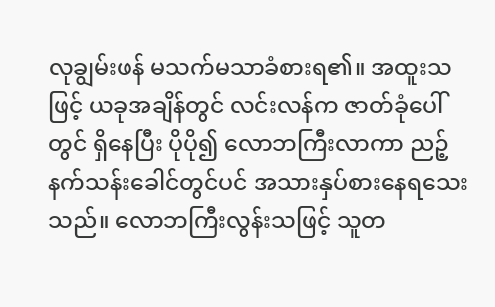လုချွမ်းဖန် မသက်မသာခံစားရ၏။ အထူးသဖြင့် ယခုအချိန်တွင် လင်းလန်က ဇာတ်ခုံပေါ်တွင် ရှိနေပြီး ပိုပို၍ လောဘကြီးလာကာ ညဉ့်နက်သန်းခေါင်တွင်ပင် အသားနှပ်စားနေရသေးသည်။ လောဘကြီးလွန်းသဖြင့် သူတ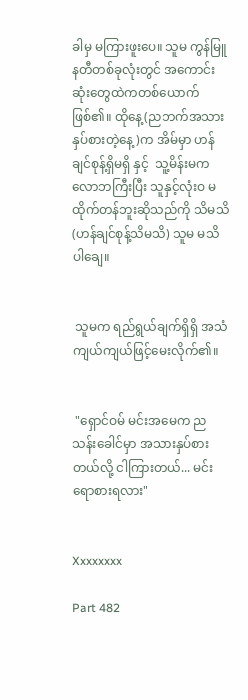ခါမှ မကြားဖူးပေ။ သူမ ကွန်မြူနတီတစ်ခုလုံးတွင် အကောင်းဆုံးတွေထဲကတစ်ယောက်ဖြစ်၏။ ထိုနေ့(ညဘက်အသားနှပ်စားတဲ့နေ့)က အိမ်မှာ ဟန်ချင်စုန့်ရှိမရှိ နှင့်  သူ့မိန်းမက လောဘကြီးပြီး သူနှင့်လုံးဝ မထိုက်တန်ဘူးဆိုသည်ကို သိမသိ(ဟန်ချင်စုန့်သိမသိ) သူမ မသိပါချေ။


 သူမက ရည်ရွယ်ချက်ရှိရှိ အသံကျယ်ကျယ်ဖြင့်မေးလိုက်၏။


 "ရှောင်ဝမ် မင်းအမေက ညသန်းခေါင်မှာ အသားနှပ်စားတယ်လို့ ငါကြားတယ်... မင်းရောစားရလား"


Xxxxxxxx

Part 482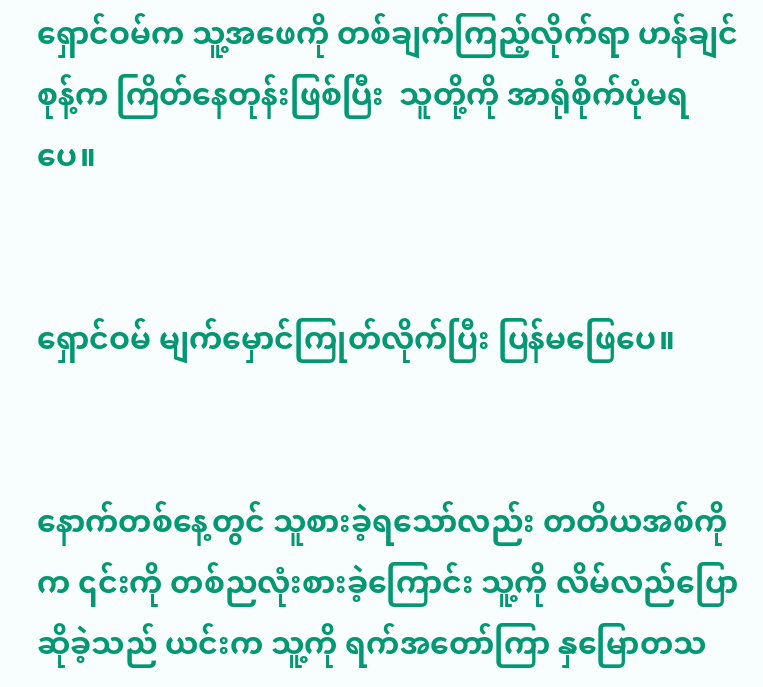ရှောင်ဝမ်က သူ့အဖေကို တစ်ချက်ကြည့်လိုက်ရာ ဟန်ချင်စုန့်က ကြိတ်နေတုန်းဖြစ်ပြီး  သူတို့ကို အာရုံစိုက်ပုံမရပေ။


ရှောင်ဝမ် မျက်မှောင်ကြုတ်လိုက်ပြီး ပြန်မဖြေပေ။


နောက်တစ်နေ့တွင် သူစားခဲ့ရသော်လည်း တတိယအစ်ကိုက ၎င်းကို တစ်ညလုံးစားခဲ့ကြောင်း သူ့ကို လိမ်လည်ပြောဆိုခဲ့သည် ယင်းက သူ့ကို ရက်အတော်ကြာ နှမြောတသ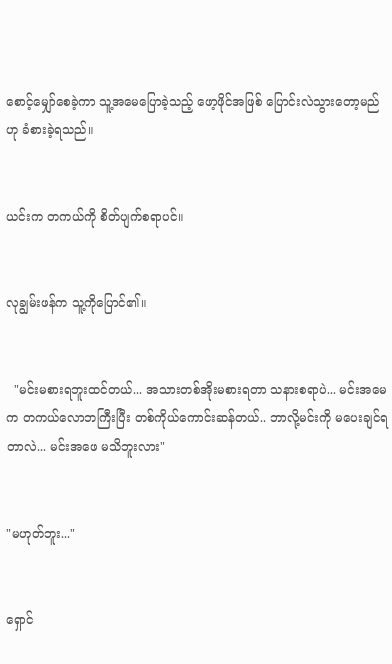စောင့်မျှော်စေခဲ့ကာ သူ့အမေပြောခဲ့သည့် ဖော့ဖိုင်အဖြစ် ပြောင်းလဲသွားတော့မည်ဟု ခံစားခဲ့ရသည်။


ယင်းက တကယ်ကို စိတ်ပျက်စရာပင်။


လုချွမ်းဖန်က သူ့ကိုပြောင်၏။


  "မင်းမစားရဘူးထင်တယ်... အသားတစ်အိုးမစားရတာ သနားစရာပဲ... မင်းအမေက တကယ်လောဘကြီးပြီး တစ်ကိုယ်ကောင်းဆန်တယ်.. ဘာလို့မင်းကို မပေးချင်ရတာလဲ... မင်းအဖေ မသိဘူးလား"


"မဟုတ်ဘူး..."


ရှောင်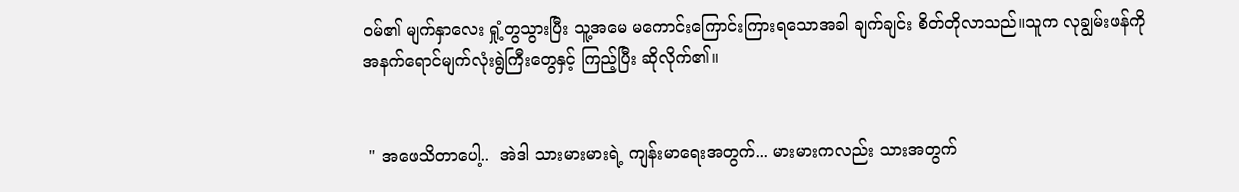ဝမ်၏ မျက်နှာလေး ရှုံ့တွသွားပြီး သူ့အမေ မကောင်းကြောင်းကြားရသောအခါ ချက်ချင်း စိတ်တိုလာသည်။သူက လုချွမ်းဖန်ကို အနက်ရောင်မျက်လုံးရွဲကြီးတွေနှင့် ကြည့်ပြီး ဆိုလိုက်၏။


 " အဖေသိတာပေါ့..  အဲဒါ သားမားမားရဲ့ ကျန်းမာရေးအတွက်... မားမားကလည်း သားအတွက်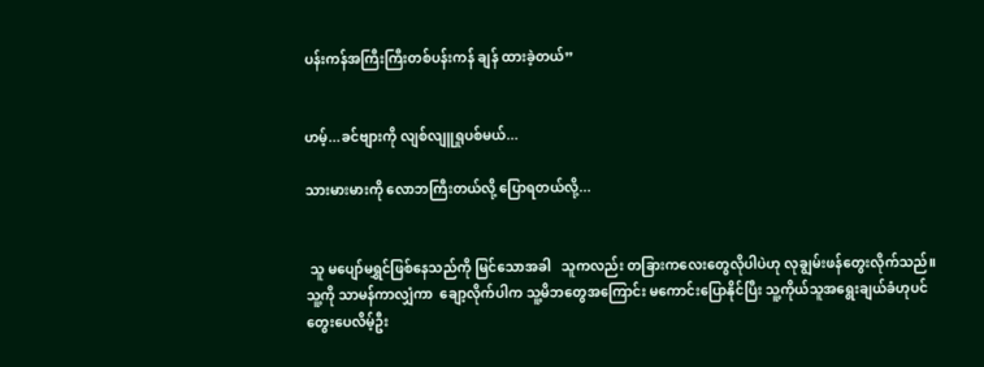ပန်းကန်အကြီးကြီးတစ်ပန်းကန် ချန် ထားခဲ့တယ်”


ဟမ့်...ခင်ဗျားကို လျစ်လျူရှုပစ်မယ်...

သားမားမားကို လောဘကြီးတယ်လို့ ပြောရတယ်လို့...


 သူ မပျော်မရွှင်ဖြစ်နေသည်ကို မြင်သောအခါ   သူကလည်း တခြားကလေးတွေလိုပါပဲဟု လုချွမ်းဖန်တွေးလိုက်သည်။ သူ့ကို သာမန်ကာလျှံကာ  ချော့လိုက်ပါက သူ့မိဘတွေအကြောင်း မကောင်းပြောနိုင်ပြီး သူ့ကိုယ်သူအရွေးချယ်ခံဟုပင် တွေးပေလိမ့်ဦး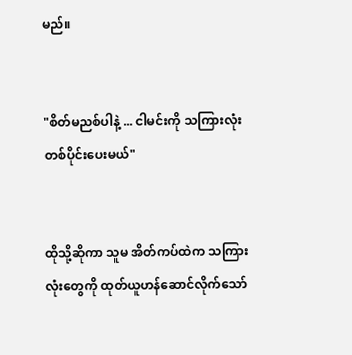မည်။


"စိတ်မညစ်ပါနဲ့ ... ငါမင်းကို သကြားလုံးတစ်ပိုင်းပေးမယ်"


ထိုသို့ဆိုကာ သူမ အိတ်ကပ်ထဲက သကြားလုံးတွေကို ထုတ်ယူဟန်ဆောင်လိုက်သော်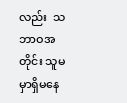လည်း  သဘာဝအတိုင်း သူမမှာရှိမနေ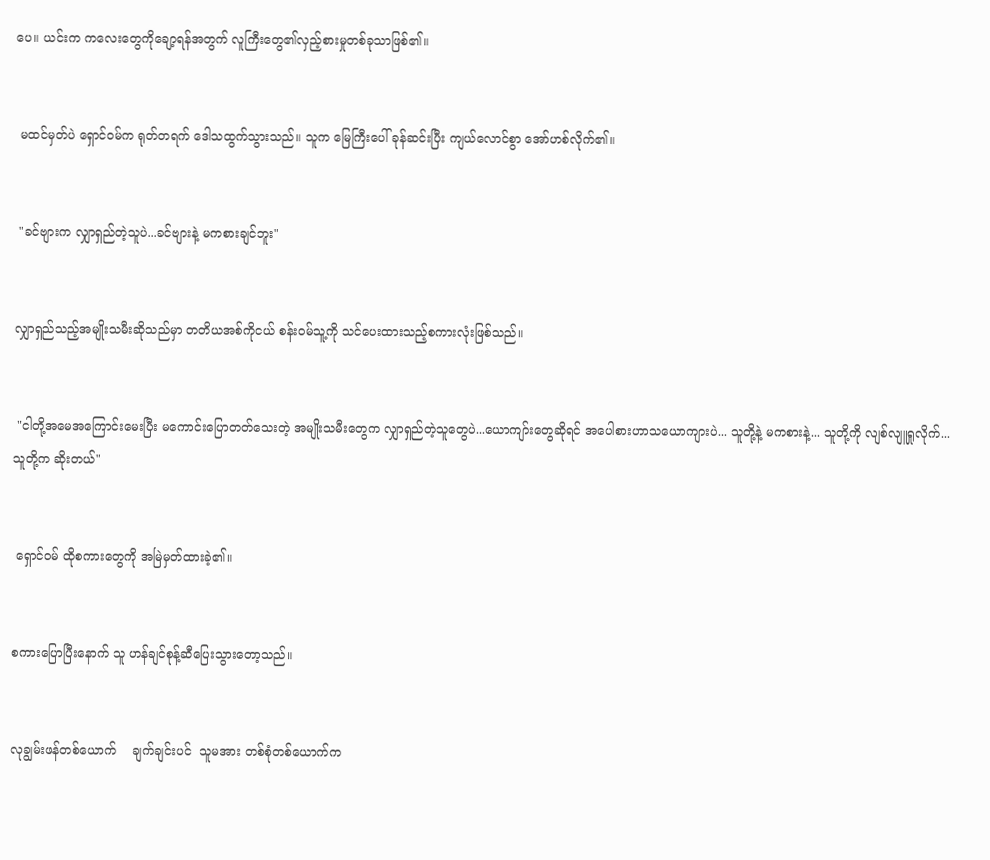ပေ။ ယင်းက ကလေးတွေကိုချော့ရန်အတွက် လူကြီးတွေ၏လှည့်စားမှုတစ်ခုသာဖြစ်၏။


 မထင်မှတ်ပဲ ရှောင်ဝမ်က ရုတ်တရက် ဒေါသထွက်သွားသည်။ သူက မြေကြီးပေါ် ခုန်ဆင်းပြီး ကျယ်လောင်စွာ အော်ဟစ်လိုက်၏။


 "ခင်ဗျားက လျှာရှည်တဲ့သူပဲ...ခင်ဗျားနဲ့ မကစားချင်ဘူး"


လျှာရှည်သည့်အမျိုးသမီးဆိုသည်မှာ တတိယအစ်ကိုငယ် စန်းဝမ်သူ့ကို သင်ပေးထားသည့်စကားလုံးဖြစ်သည်။


 "ငါတို့အမေအကြောင်းမေးပြီး မကောင်းပြောတတ်သေးတဲ့ အမျိုးသမီးတွေက လျှာရှည်တဲ့သူတွေပဲ...ယောကျာ်းတွေဆိုရင် အပေါစားဟာသယောကျားပဲ... သူတို့နဲ့ မကစားနဲ့... သူတို့ကို လျစ်လျူရှုလိုက်...သူတို့က ဆိုးတယ်"


 ရှောင်ဝမ် ထိုစကားတွေကို အမြဲမှတ်ထားခဲ့၏။


စကားပြောပြီးနောက် သူ ဟန်ချင်စုန့်ဆီပြေးသွားတော့သည်။


လုချွမ်းဖန်တစ်ယောက်    ချက်ချင်းပင်  သူမအား တစ်စုံတစ်ယောက်က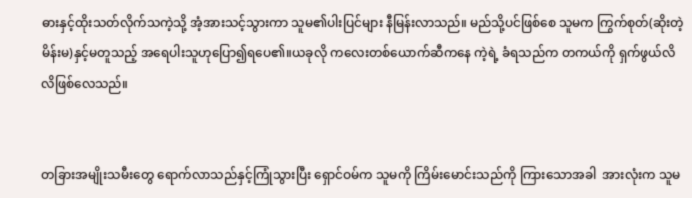ဓားနှင့်ထိုးသတ်လိုက်သကဲ့သို့ အံ့အားသင့်သွားကာ သူမ၏ပါးပြင်များ နီမြန်းလာသည်။ မည်သို့ပင်ဖြစ်စေ သူမက ကြွက်စုတ်(ဆိုးတဲ့မိန်းမ)နှင့်မတူသည့် အရေပါးသူဟုပြော၍ရပေ၏။ယခုလို ကလေးတစ်ယောက်ဆီကနေ ကဲ့ရဲ့ ခံရသည်က တကယ်ကို ရှက်ဖွယ်လိလိဖြစ်လေသည်။


တခြားအမျိုးသမီးတွေ ရောက်လာသည်နှင့်ကြုံသွားပြီး ရှောင်ဝမ်က သူမကို ကြိမ်းမောင်းသည်ကို ကြားသောအခါ  အားလုံးက သူမ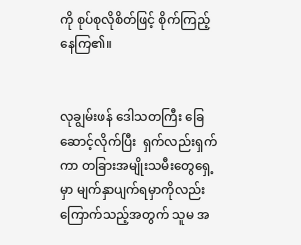ကို စုပ်စုလိုစိတ်ဖြင့် စိုက်ကြည့်နေကြ၏။


လုချွမ်းဖန် ဒေါသတကြီး ခြေဆောင့်လိုက်ပြီး  ရှက်လည်းရှက်ကာ တခြားအမျိုးသမီးတွေရှေ့မှာ မျက်နှာပျက်ရမှာကိုလည်း ကြောက်သည့်အတွက် သူမ အ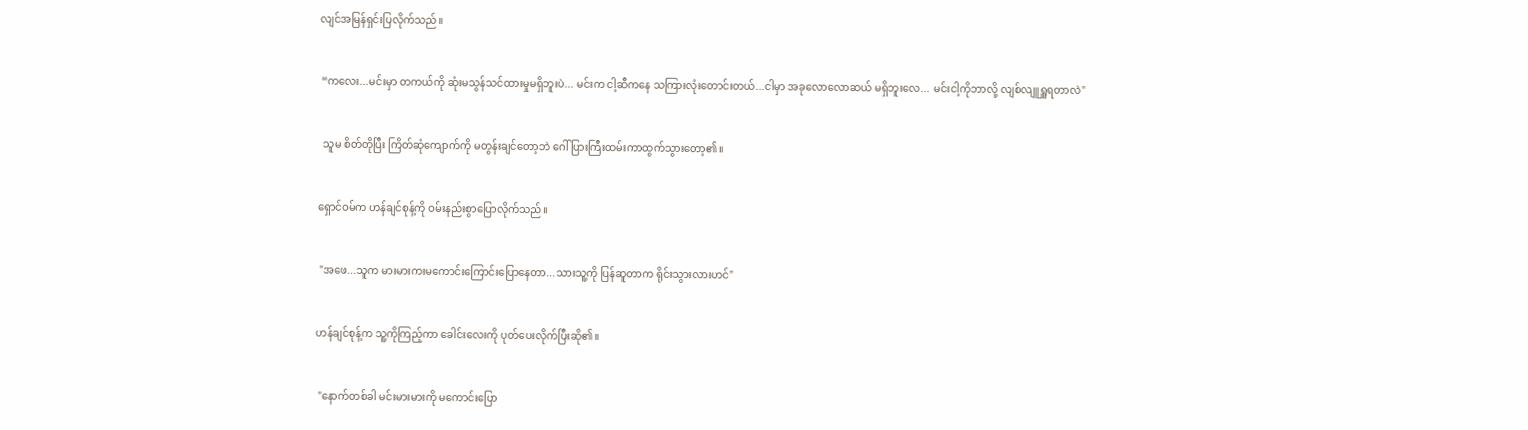လျင်အမြန်ရှင်းပြလိုက်သည်။


 “ကလေး...မင်းမှာ တကယ်ကို ဆုံးမသွန်သင်ထားမှုမရှိဘူးပဲ... မင်းက ငါ့ဆီကနေ သကြားလုံးတောင်းတယ်...ငါမှာ အခုလောလောဆယ် မရှိဘူးလေ... မင်းငါ့ကိုဘာလို့ လျစ်လျူရှူရတာလဲ"


  သူမ စိတ်တိုပြီး ကြိတ်ဆုံကျောက်ကို မတွန်းချင်တော့ဘဲ ဂေါ်ပြားကြီးထမ်းကာထွက်သွားတော့၏။


ရှောင်ဝမ်က ဟန်ချင်စုန့်ကို ဝမ်းနည်းစွာပြောလိုက်သည်။


 "အဖေ...သူက မားမားကးမကောင်းကြောင်းပြောနေတာ...သားသူ့ကို ပြန်ဆူတာက ရိုင်းသွားလားဟင်"


ဟန်ချင်စုန့်က သူ့ကိုကြည့်ကာ ခေါင်းလေးကို ပုတ်ပေးလိုက်ပြီးဆို၏။


 "နောက်တစ်ခါ မင်းမားမားကို မကောင်းပြော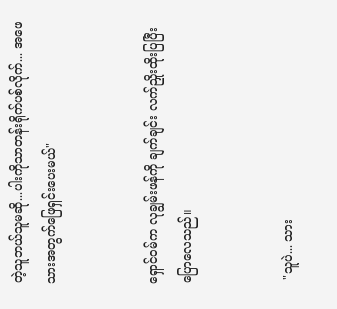တဲ့သူဘယ်သူမဆို...ပါးကိုသာတန်းရိုက်ပစ်လိုက်... အဖေ သားအတွက်ဖြေရှင်းပေးမယ်"


ရှောင်ဝမ်က လုချွမ်းဖန်ကို ချက်ချင်း လက်ညှိုးထိုးပြပြီးပြောလေသည်။


 "သူပဲ... သား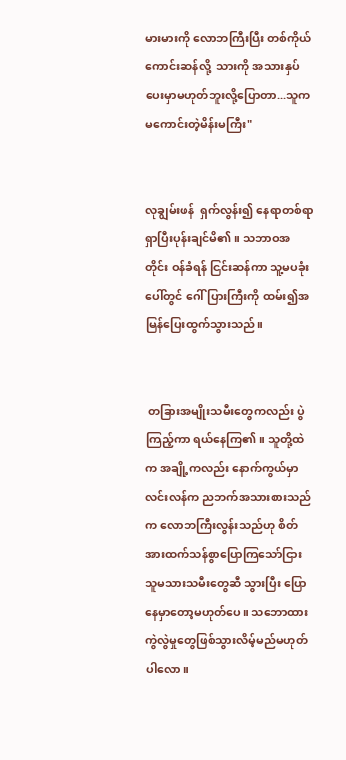မားမားကို လောဘကြီးပြီး တစ်ကိုယ်ကောင်းဆန်လို့  သားကို အသားနှပ်ပေးမှာမဟုတ်ဘူးလို့ပြောတာ...သူက မကောင်းတဲ့မိန်းမကြီး"


လုချွမ်းဖန်  ရှက်လွန်း၍ နေရာတစ်ရာရှာပြီးပုန်းချင်မိ၏။ သဘာဝအတိုင်း ဝန်ခံရန် ငြင်းဆန်ကာ သူ့မပခုံးပေါ်တွင် ဂေါ်ပြားကြီးကို ထမ်း၍အမြန်ပြေးထွက်သွားသည်။


 တခြားအမျိုးသမီးတွေကလည်း ပွဲကြည့်ကာ ရယ်နေကြ၏။ သူတို့ထဲက အချို့ကလည်း နောက်ကွယ်မှာ  လင်းလန်က ညဘက်အသားစားသည်က လောဘကြီးလွန်းသည်ဟု စိတ်အားထက်သန်စွာပြောကြသော်ငြား  သူမသားသမီးတွေဆီ သွားပြီး ပြောနေမှာတော့မဟုတ်ပေ။ သဘောထားကွဲလွဲမှုတွေဖြစ်သွားလိမ့်မည်မဟုတ်ပါလော။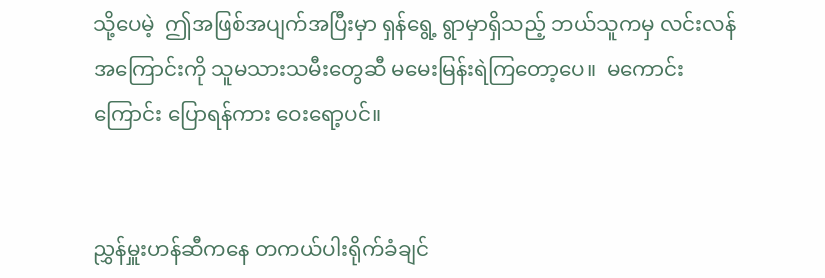သို့ပေမဲ့  ဤအဖြစ်အပျက်အပြီးမှာ ရှန်ရွေ့ ရွာမှာရှိသည့် ဘယ်သူကမှ လင်းလန်အကြောင်းကို သူမသားသမီးတွေဆီ မမေးမြန်းရဲကြတော့ပေ။  မကောင်းကြောင်း ပြောရန်ကား ဝေးရော့ပင်။


ညွှန်မှူးဟန်ဆီကနေ တကယ်ပါးရိုက်ခံချင်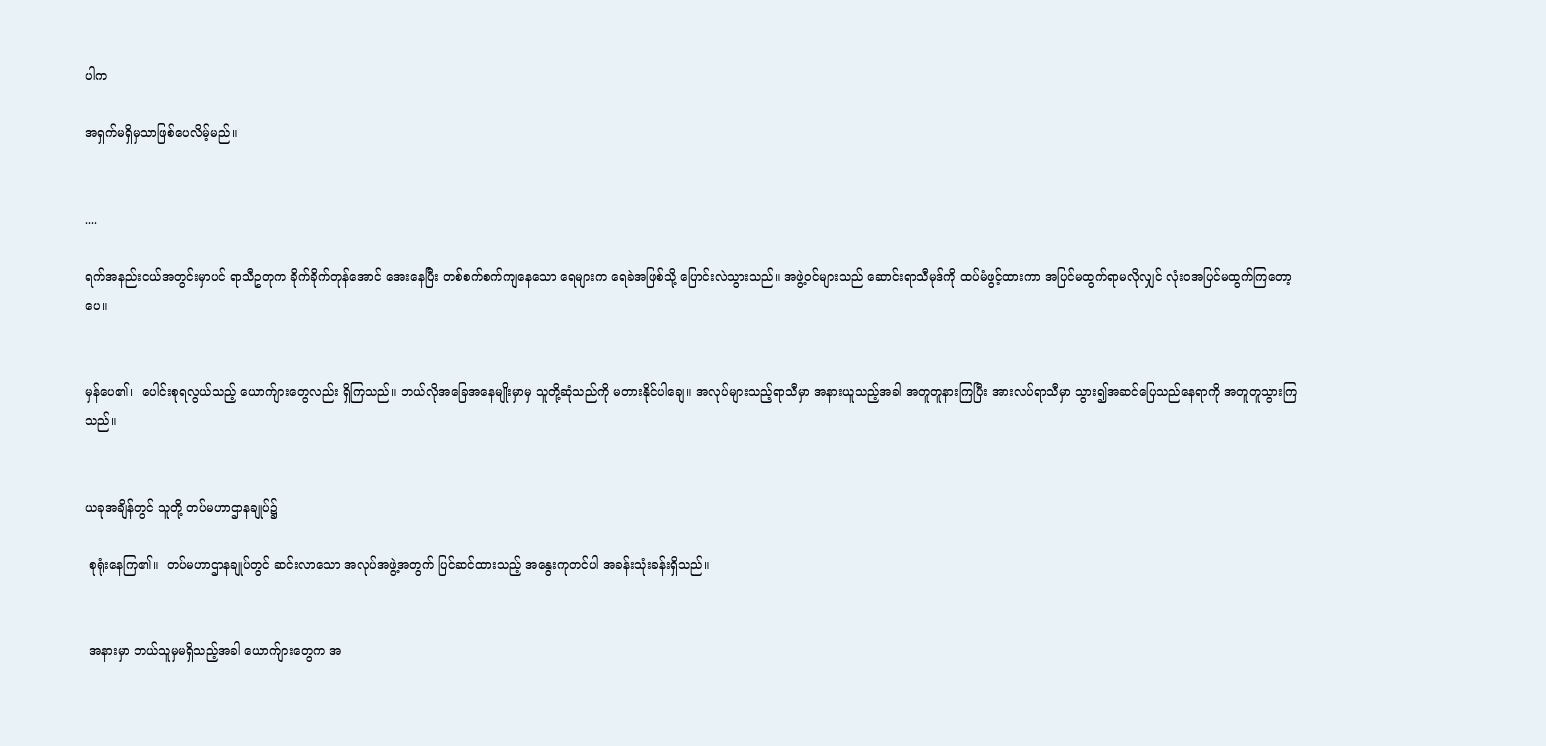ပါက

အရှက်မရှိမှသာဖြစ်ပေလိမ့်မည်။


....

ရက်အနည်းငယ်အတွင်းမှာပင် ရာသီဥတုက ခိုက်ခိုက်တုန်အောင် အေးနေပြီး တစ်စက်စက်ကျနေသော ရေများက ရေခဲအဖြစ်သို့ ပြောင်းလဲသွားသည်။ အဖွဲ့ဝင်များသည် ဆောင်းရာသီမုဒ်ကို ထပ်မံဖွင့်ထားကာ အပြင်မထွက်ရာမလိုလျှင် လုံးဝအပြင်မထွက်ကြတော့ပေ။


မှန်ပေ၏၊  ပေါင်းစုရလွယ်သည့် ယောက်ျားတွေလည်း ရှိကြသည်။ ဘယ်လိုအခြေအနေမျိုးမှာမှ သူတို့ဆုံသည်ကို မတားနိုင်ပါချေ။ အလုပ်များသည့်ရာသီမှာ အနားယူသည့်အခါ အတူတူနားကြပြီး အားလပ်ရာသီမှာ သွား၍အဆင်ပြေသည်နေရာကို အတူတူသွားကြသည်။


ယခုအချိန်တွင် သူတို့ တပ်မဟာဌာနချုပ်၌

 စုရုံးနေကြ၏။  တပ်မဟာဌာနချုပ်တွင် ဆင်းလာသော အလုပ်အဖွဲ့အတွက် ပြင်ဆင်ထားသည့် အနွေးကုတင်ပါ အခန်းသုံးခန်းရှိသည်။


 အနားမှာ ဘယ်သူမှမရှိသည့်အခါ ယောက်ျားတွေက အ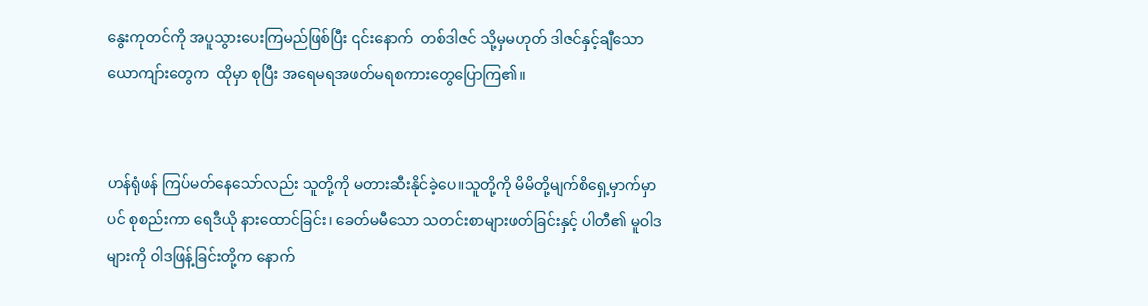နွေးကုတင်ကို အပူသွားပေးကြမည်ဖြစ်ပြီး ၎င်းနောက်  တစ်ဒါဇင် သို့မှမဟုတ် ဒါဇင်နှင့်ချီသောယောကျာ်းတွေက  ထိုမှာ စုပြီး အရေမရအဖတ်မရစကားတွေပြောကြ၏။


ဟန်ရုံဖန် ကြပ်မတ်နေသော်လည်း သူတို့ကို မတားဆီးနိုင်ခဲ့ပေ။သူတို့ကို မိမိတို့မျက်စိရှေ့မှာက်မှာပင် စုစည်းကာ ရေဒီယို နားထောင်ခြင်း၊ ခေတ်မမီသော သတင်းစာများဖတ်ခြင်းနှင့် ပါတီ၏ မူဝါဒများကို ဝါဒဖြန့်ခြင်းတို့က နောက်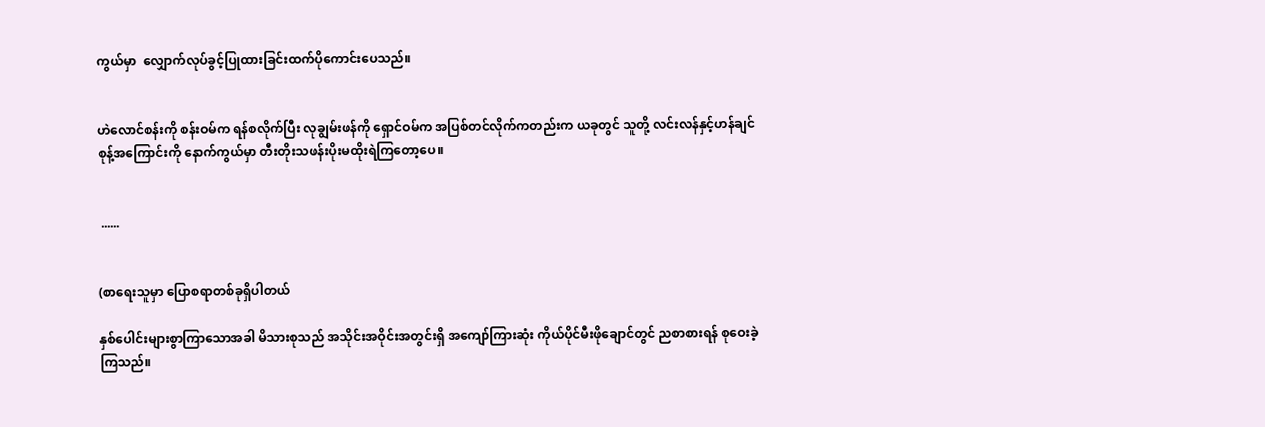ကွယ်မှာ  လျှောက်လုပ်ခွင့်ပြုထားခြင်းထက်ပိုကောင်းပေသည်။


ဟဲလောင်စန်းကို စန်းဝမ်က ရန်စလိုက်ပြီး လုချွမ်းဖန်ကို ရှောင်ဝမ်က အပြစ်တင်လိုက်ကတည်းက ယခုတွင် သူတို့ လင်းလန်နှင့်ဟန်ချင်စုန့်အကြောင်းကို နောက်ကွယ်မှာ တီးတိုးသဖန်းပိုးမထိုးရဲကြတော့ပေ။


 ......


(စာရေးသူမှာ ပြောစရာတစ်ခုရှိပါတယ်

နှစ်ပေါင်းများစွာကြာသောအခါ မိသားစုသည် အသိုင်းအဝိုင်းအတွင်းရှိ အကျော်ကြားဆုံး ကိုယ်ပိုင်မီးဖိုချောင်တွင် ညစာစားရန် စုဝေးခဲ့ကြသည်။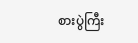စားပွဲကြီး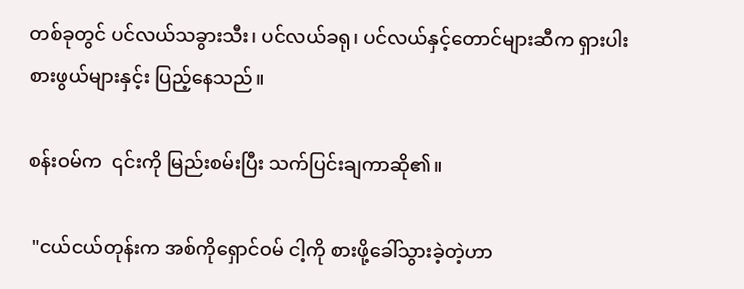တစ်ခုတွင် ပင်လယ်သခွားသီး၊ ပင်လယ်ခရု၊ ပင်လယ်နှင့်တောင်များဆီက ရှားပါးစားဖွယ်များနှင့်း ပြည့်နေသည်။

စန်းဝမ်က  ၎င်းကို မြည်းစမ်းပြီး သက်ပြင်းချကာဆို၏။

 "ငယ်ငယ်တုန်းက အစ်ကိုရှောင်ဝမ် ငါ့ကို စားဖို့ခေါ်သွားခဲ့တဲ့ဟာ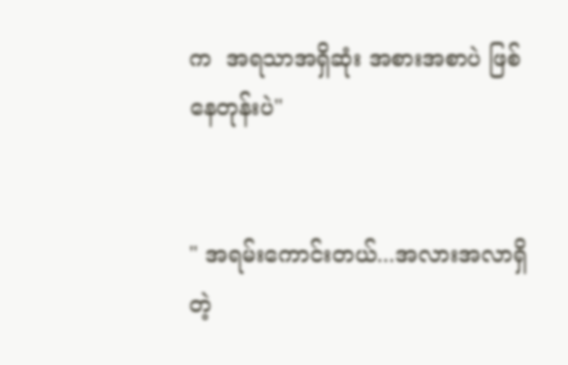က  အရသာအရှိဆုံး အစားအစာပဲ ဖြစ်နေတုန်းပဲ"


" အရမ်းကောင်းတယ်...အလားအလာရှိတဲ့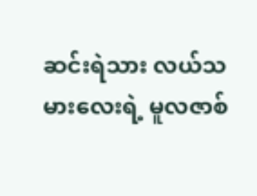ဆင်းရဲသား လယ်သမားလေးရဲ့ မူလဇာစ်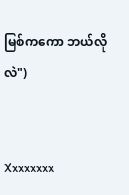မြစ်ကကော ဘယ်လိုလဲ")


Xxxxxxxx